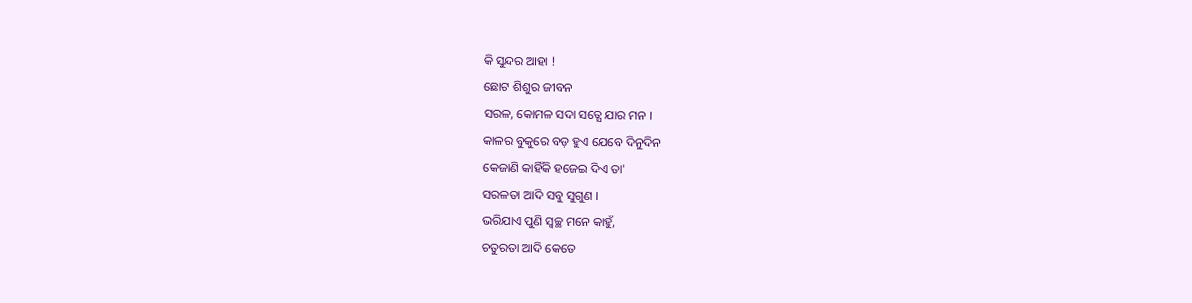କି ସୁନ୍ଦର ଆହା !
ଛୋଟ ଶିଶୁର ଜୀବନ
ସରଳ, କୋମଳ ସଦା ସତ୍ଯେ ଯାର ମନ ।
କାଳର ବୁକୁରେ ବଡ଼ ହୁଏ ଯେବେ ଦିନୁଦିନ
କେଜାଣି କାହିଁକି ହଜେଇ ଦିଏ ତା'
ସରଳତା ଆଦି ସବୁ ସୁଗୁଣ ।
ଭରିଯାଏ ପୁଣି ସ୍ବଚ୍ଛ ମନେ କାହୁଁ,
ଚତୁରତା ଆଦି କେତେ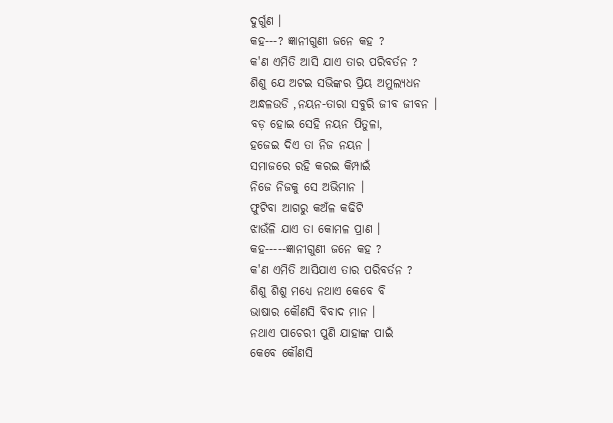ଦୁର୍ଗୁଣ ।
କହ---? ଜ୍ଞାନୀଗୁଣୀ ଜନେ କହ ?
କ'ଣ ଏମିତି ଆସି ଯାଏ ତାର ପରିବର୍ତନ ?
ଶିଶୁ ଯେ ଅଟଇ ସଭିଙ୍କର ପ୍ରିୟ ଅମୁଲ୍ୟଧନ
ଅନ୍ଧଳଉଡି ,ନୟନ-ତାରା ସବୁରି ଜୀବ ଜୀବନ ।
ବଡ଼ ହୋଇ ସେହି ନୟନ ପିତୁଳା,
ହଜେଇ ଦିଏ ତା ନିଜ ନୟନ ।
ସମାଜରେ ରହି କରଇ କିମ୍ପାଇଁ
ନିଜେ ନିଜକୁ ସେ ଅଭିମାନ ।
ଫୁଟିବା ଆଗରୁ କଅଁଳ କଢିଟି
ଝାଉଁଳି ଯାଏ ତା କୋମଳ ପ୍ରାଣ ।
କହ-----ଜ୍ଞାନୀଗୁଣୀ ଜନେ କହ ?
କ'ଣ ଏମିତି ଆସିଯାଏ ତାର ପରିବର୍ତନ ?
ଶିଶୁ ଶିଶୁ ମଧ୍ଯେ ନଥାଏ କେବେ ବି
ଭାଷାର କୌଣସି ବିବାଦ ମାନ ।
ନଥାଏ ପାଚେରୀ ପୁଣି ଯାହାଙ୍କ ପାଇଁ
କେବେ କୌଣସି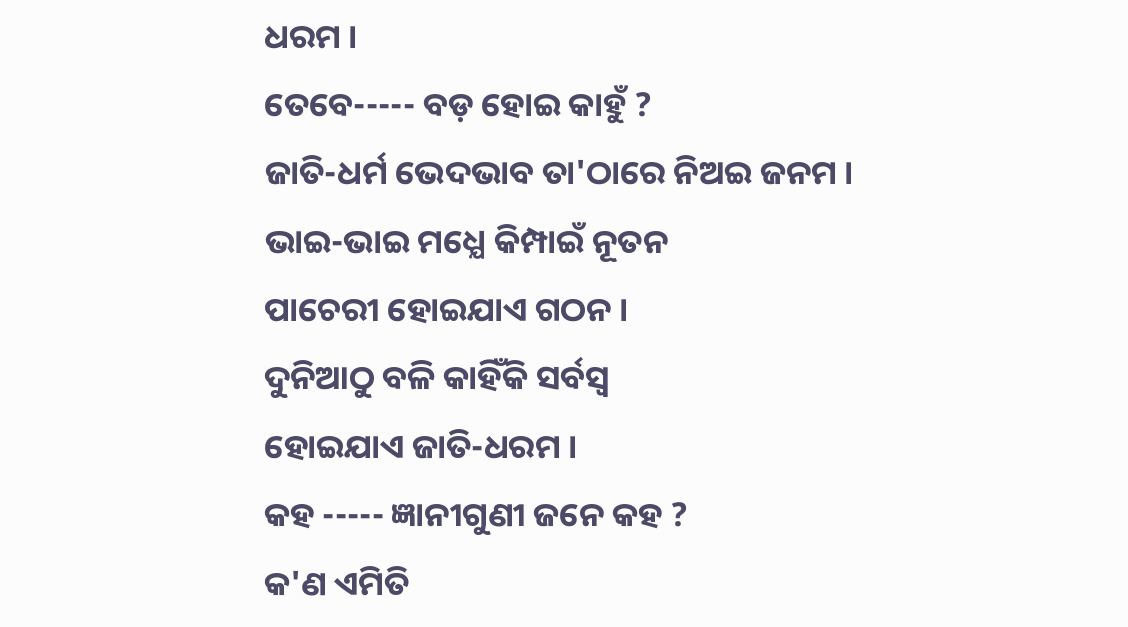ଧରମ ।
ତେବେ----- ବଡ଼ ହୋଇ କାହୁଁ ?
ଜାତି-ଧର୍ମ ଭେଦଭାବ ତା'ଠାରେ ନିଅଇ ଜନମ ।
ଭାଇ-ଭାଇ ମଧ୍ଯେ କିମ୍ପାଇଁ ନୂତନ
ପାଚେରୀ ହୋଇଯାଏ ଗଠନ ।
ଦୁନିଆଠୁ ବଳି କାହିଁକି ସର୍ବସ୍ବ
ହୋଇଯାଏ ଜାତି-ଧରମ ।
କହ ----- ଜ୍ଞାନୀଗୁଣୀ ଜନେ କହ ?
କ'ଣ ଏମିତି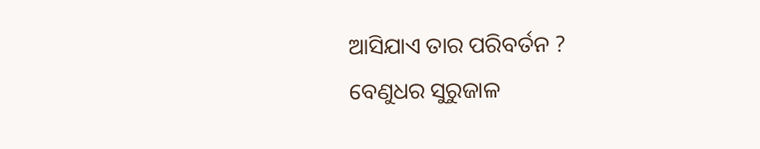ଆସିଯାଏ ତାର ପରିବର୍ତନ ?
ବେଣୁଧର ସୁରୁଜାଳ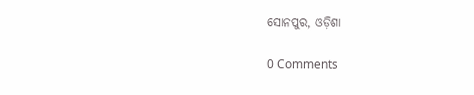ସୋନପୁର, ଓଡ଼ିଶା

0 Comments